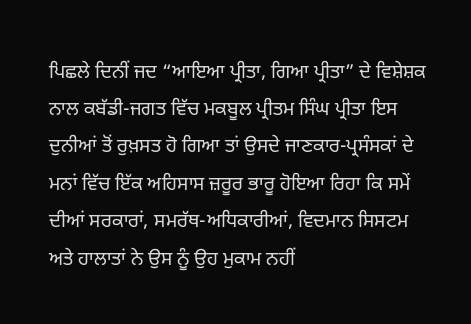ਪਿਛਲੇ ਦਿਨੀਂ ਜਦ “ਆਇਆ ਪ੍ਰੀਤਾ, ਗਿਆ ਪ੍ਰੀਤਾ” ਦੇ ਵਿਸ਼ੇਸ਼ਕ ਨਾਲ ਕਬੱਡੀ-ਜਗਤ ਵਿੱਚ ਮਕਬੂਲ ਪ੍ਰੀਤਮ ਸਿੰਘ ਪ੍ਰੀਤਾ ਇਸ ਦੁਨੀਆਂ ਤੋਂ ਰੁਖ਼ਸਤ ਹੋ ਗਿਆ ਤਾਂ ਉਸਦੇ ਜਾਣਕਾਰ-ਪ੍ਰਸੰਸਕਾਂ ਦੇ ਮਨਾਂ ਵਿੱਚ ਇੱਕ ਅਹਿਸਾਸ ਜ਼ਰੂਰ ਭਾਰੂ ਹੋਇਆ ਰਿਹਾ ਕਿ ਸਮੇਂ ਦੀਆਂ ਸਰਕਾਰਾਂ, ਸਮਰੱਥ-ਅਧਿਕਾਰੀਆਂ, ਵਿਦਮਾਨ ਸਿਸਟਮ ਅਤੇ ਹਾਲਾਤਾਂ ਨੇ ਉਸ ਨੂੰ ਉਹ ਮੁਕਾਮ ਨਹੀਂ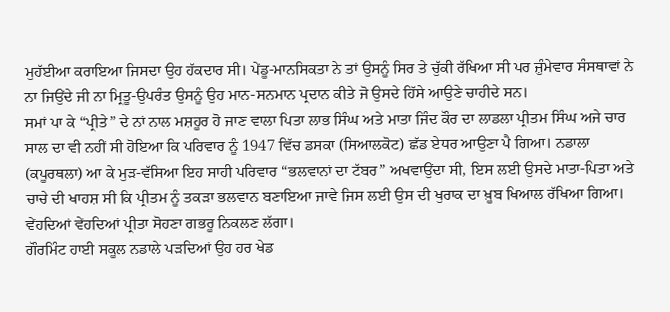ਮੁਹੱਈਆ ਕਰਾਇਆ ਜਿਸਦਾ ਉਹ ਹੱਕਦਾਰ ਸੀ। ਪੇਂਡੂ-ਮਾਨਸਿਕਤਾ ਨੇ ਤਾਂ ਉਸਨੂੰ ਸਿਰ ਤੇ ਚੁੱਕੀ ਰੱਖਿਆ ਸੀ ਪਰ ਜ਼ੁੰਮੇਵਾਰ ਸੰਸਥਾਵਾਂ ਨੇ ਨਾ ਜਿਉਂਦੇ ਜੀ ਨਾ ਮ੍ਰਿਤੂ-ਉਪਰੰਤ ਉਸਨੂੰ ਉਹ ਮਾਨ-ਸਨਮਾਨ ਪ੍ਰਦਾਨ ਕੀਤੇ ਜੋ ਉਸਦੇ ਹਿੱਸੇ ਆਉਣੇ ਚਾਹੀਦੇ ਸਨ।
ਸਮਾਂ ਪਾ ਕੇ “ਪ੍ਰੀਤੇ” ਦੇ ਨਾਂ ਨਾਲ ਮਸ਼ਹੂਰ ਹੋ ਜਾਣ ਵਾਲਾ ਪਿਤਾ ਲਾਭ ਸਿੰਘ ਅਤੇ ਮਾਤਾ ਜਿੰਦ ਕੌਰ ਦਾ ਲਾਡਲਾ ਪ੍ਰੀਤਮ ਸਿੰਘ ਅਜੇ ਚਾਰ ਸਾਲ ਦਾ ਵੀ ਨਹੀਂ ਸੀ ਹੋਇਆ ਕਿ ਪਰਿਵਾਰ ਨੂੰ 1947 ਵਿੱਚ ਡਸਕਾ (ਸਿਆਲਕੋਟ) ਛੱਡ ਏਧਰ ਆਉਣਾ ਪੈ ਗਿਆ। ਨਡਾਲਾ (ਕਪੂਰਥਲਾ) ਆ ਕੇ ਮੁੜ-ਵੱਸਿਆ ਇਹ ਸਾਹੀ ਪਰਿਵਾਰ “ਭਲਵਾਨਾਂ ਦਾ ਟੱਬਰ” ਅਖਵਾਉਂਦਾ ਸੀ, ਇਸ ਲਈ ਉਸਦੇ ਮਾਤਾ-ਪਿਤਾ ਅਤੇ ਚਾਚੇ ਦੀ ਖਾਹਸ਼ ਸੀ ਕਿ ਪ੍ਰੀਤਮ ਨੂੰ ਤਕੜਾ ਭਲਵਾਨ ਬਣਾਇਆ ਜਾਵੇ ਜਿਸ ਲਈ ਉਸ ਦੀ ਖੁਰਾਕ ਦਾ ਖ਼ੂਬ ਖਿਆਲ ਰੱਖਿਆ ਗਿਆ। ਵੇਂਹਦਿਆਂ ਵੇਂਹਦਿਆਂ ਪ੍ਰੀਤਾ ਸੋਹਣਾ ਗਭਰੂ ਨਿਕਲਣ ਲੱਗਾ।
ਗੌਰਮਿੰਟ ਹਾਈ ਸਕੂਲ ਨਡਾਲੇ ਪੜਦਿਆਂ ਉਹ ਹਰ ਖੇਡ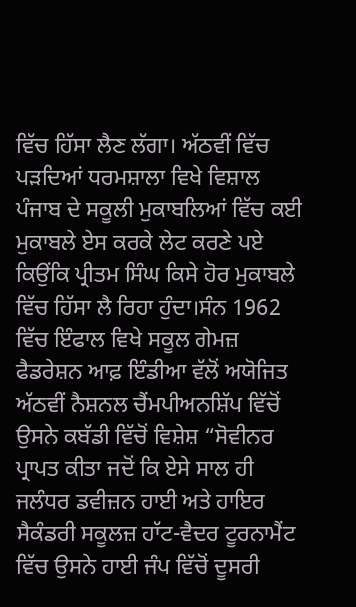ਵਿੱਚ ਹਿੱਸਾ ਲੈਣ ਲੱਗਾ। ਅੱਠਵੀਂ ਵਿੱਚ ਪੜਦਿਆਂ ਧਰਮਸ਼ਾਲਾ ਵਿਖੇ ਵਿਸ਼ਾਲ ਪੰਜਾਬ ਦੇ ਸਕੂਲੀ ਮੁਕਾਬਲਿਆਂ ਵਿੱਚ ਕਈ ਮੁਕਾਬਲੇ ਏਸ ਕਰਕੇ ਲੇਟ ਕਰਣੇ ਪਏ ਕਿਉਂਕਿ ਪ੍ਰੀਤਮ ਸਿੰਘ ਕਿਸੇ ਹੋਰ ਮੁਕਾਬਲੇ ਵਿੱਚ ਹਿੱਸਾ ਲੈ ਰਿਹਾ ਹੁੰਦਾ।ਸੰਨ 1962 ਵਿੱਚ ਇੰਫਾਲ ਵਿਖੇ ਸਕੂਲ ਗੇਮਜ਼ ਫੈਡਰੇਸ਼ਨ ਆਫ਼ ਇੰਡੀਆ ਵੱਲੋਂ ਅਯੋਜਿਤ ਅੱਠਵੀਂ ਨੈਸ਼ਨਲ ਚੈਂਮਪੀਅਨਸ਼ਿੱਪ ਵਿੱਚੋਂ ਉਸਨੇ ਕਬੱਡੀ ਵਿੱਚੋਂ ਵਿਸ਼ੇਸ਼ “ਸੋਵੀਨਰ ਪ੍ਰਾਪਤ ਕੀਤਾ ਜਦੋਂ ਕਿ ਏਸੇ ਸਾਲ ਹੀ ਜਲੰਧਰ ਡਵੀਜ਼ਨ ਹਾਈ ਅਤੇ ਹਾਇਰ ਸੈਕੰਡਰੀ ਸਕੂਲਜ਼ ਹਾੱਟ-ਵੈਦਰ ਟੂਰਨਾਮੈਂਟ ਵਿੱਚ ਉਸਨੇ ਹਾਈ ਜੰਪ ਵਿੱਚੋਂ ਦੂਸਰੀ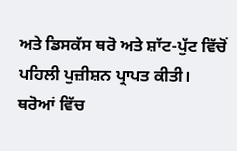ਅਤੇ ਡਿਸਕੱਸ ਥਰੋ ਅਤੇ ਸ਼ਾੱਟ-ਪੁੱਟ ਵਿੱਚੋਂ ਪਹਿਲੀ ਪੁਜ਼ੀਸ਼ਨ ਪ੍ਰਾਪਤ ਕੀਤੀ।
ਥਰੋਆਂ ਵਿੱਚ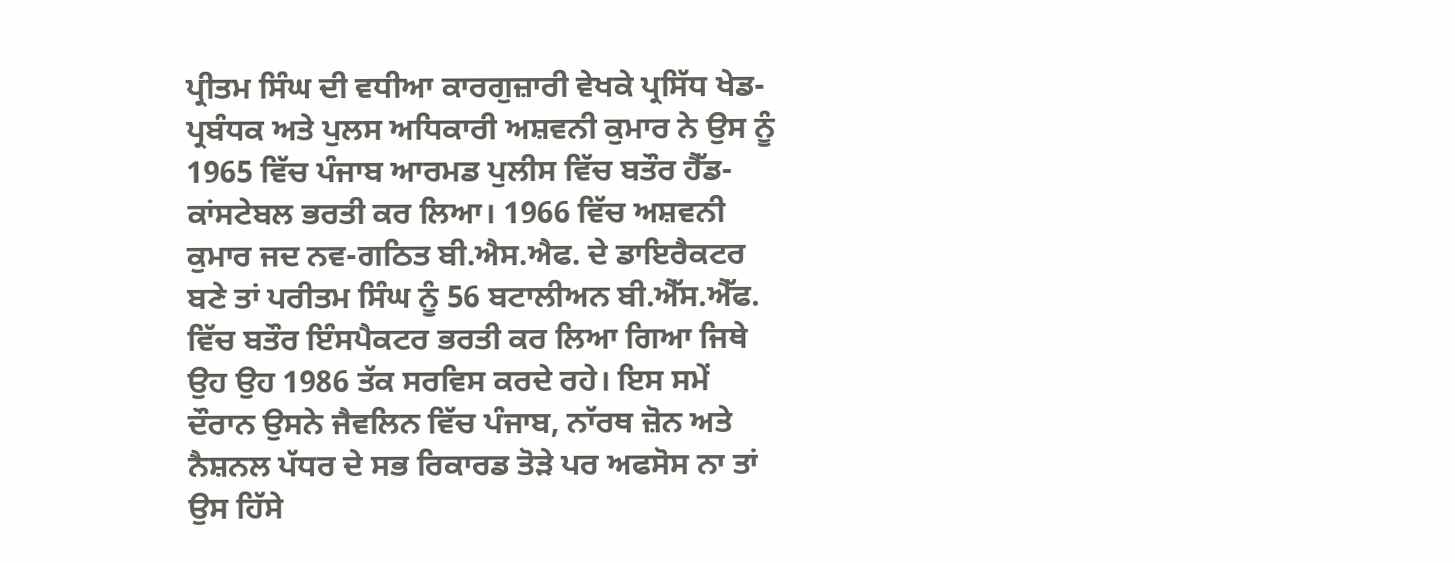ਪ੍ਰੀਤਮ ਸਿੰਘ ਦੀ ਵਧੀਆ ਕਾਰਗੁਜ਼ਾਰੀ ਵੇਖਕੇ ਪ੍ਰਸਿੱਧ ਖੇਡ-ਪ੍ਰਬੰਧਕ ਅਤੇ ਪੁਲਸ ਅਧਿਕਾਰੀ ਅਸ਼ਵਨੀ ਕੁਮਾਰ ਨੇ ਉਸ ਨੂੰ 1965 ਵਿੱਚ ਪੰਜਾਬ ਆਰਮਡ ਪੁਲੀਸ ਵਿੱਚ ਬਤੌਰ ਹੈੱਡ-ਕਾਂਸਟੇਬਲ ਭਰਤੀ ਕਰ ਲਿਆ। 1966 ਵਿੱਚ ਅਸ਼ਵਨੀ ਕੁਮਾਰ ਜਦ ਨਵ-ਗਠਿਤ ਬੀ.ਐਸ.ਐਫ. ਦੇ ਡਾਇਰੈਕਟਰ ਬਣੇ ਤਾਂ ਪਰੀਤਮ ਸਿੰਘ ਨੂੰ 56 ਬਟਾਲੀਅਨ ਬੀ.ਐੱਸ.ਐੱਫ. ਵਿੱਚ ਬਤੌਰ ਇੰਸਪੈਕਟਰ ਭਰਤੀ ਕਰ ਲਿਆ ਗਿਆ ਜਿਥੇ ਉਹ ਉਹ 1986 ਤੱਕ ਸਰਵਿਸ ਕਰਦੇ ਰਹੇ। ਇਸ ਸਮੇਂ ਦੌਰਾਨ ਉਸਨੇ ਜੈਵਲਿਨ ਵਿੱਚ ਪੰਜਾਬ, ਨਾੱਰਥ ਜ਼ੋਨ ਅਤੇ ਨੈਸ਼ਨਲ ਪੱਧਰ ਦੇ ਸਭ ਰਿਕਾਰਡ ਤੋੜੇ ਪਰ ਅਫਸੋਸ ਨਾ ਤਾਂ ਉਸ ਹਿੱਸੇ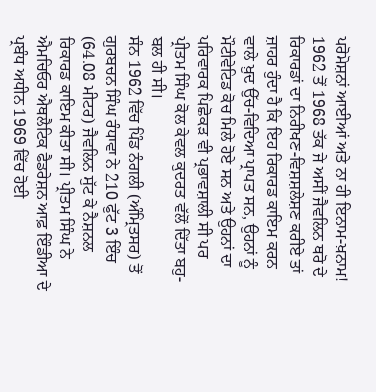ਪਰੋਮੋਸ਼ਨਾਂ ਆਈਆਂ ਅਤੇ ਨਾ ਹੀ ਇਨਾਮ-ਖ਼ਨਾਮ!
1962 ਤੋਂ 1968 ਤੱਕ ਜੇ ਅਸੀਂ ਜੈਵਲਿਨ ਥਰੋ ਦੇ ਰਿਕਾਰਡਾਂ ਦਾ ਨਿਰੀਖਣ-ਵਿਸ਼ਸ਼ਲੇਸ਼ਣ ਕਰੀਏ ਤਾਂ ਜ਼ਾਹਰ ਹੁੰਦਾ ਹੈ ਕਿ ਇਹ ਰਿਕਾਰਡ ਕਾਇਮ ਕਰਨ ਵਾਲੇ ਖ਼ੁਦ ਉੱਚ-ਵਿਦਿਆ ਪ੍ਰਾਪਤ ਸਨ, ਉਹਨਾਂ ਨੂੰ ਮੌਟੀਵੇਟਿਡ ਕੋਚ ਮਿਲੇ ਹੋਏ ਸਨ ਅਤੇ ਉਹਨਾਂ ਦਾ ਪਰਿਵਾਰਕ ਪਿਛੋਕੜ ਵੀ ਪ੍ਰਭਾਵਸ਼ਾਲੀ ਸੀ ਪਰ ਪ੍ਰੀਤਮ ਸਿੰਘ ਕੋਲ ਕੇਵਲ ਕੁਦਰਤ ਵੱਲੋਂ ਦਿੱਤਾ ਬਹੁ-ਬਲ ਹੀ ਸੀ।
ਸੰਨ 1962 ਵਿੱਚ ਪਿੰਡ ਨੰਗਲੀ (ਅੰਮ੍ਰਿਤਸਰ) ਤੋਂ ਗੁਰਬਚਨ ਸਿੰਘ ਰੰਧਾਵਾ ਨੇ 210 ਫੁੱਟ 3 ਇੰਚ (64.08 ਮੀਟਰ) ਜੈਵਲਿਨ ਸੁੱਟ ਕੇ ਨੈਸ਼ਨਲ ਰਿਕਾਰਡ ਕਾਇਮ ਕੀਤਾ ਸੀ। ਪ੍ਰੀਤਮ ਸਿੰਘ ਨੇ ਐਮਚਿਓਰ ਐਥਲੈਟਿਕ ਫੈਡਰੇਸ਼ਨ ਆਫ਼ ਇੰਡੀਆ ਦੇ ਪ੍ਰਬੰਧ ਅਧੀਨ 1969 ਵਿੱਚ ਹੋਈ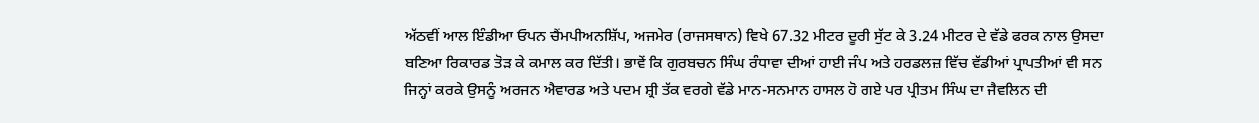ਅੱਠਵੀਂ ਆਲ ਇੰਡੀਆ ਓਪਨ ਚੈਂਮਪੀਅਨਸ਼ਿੱਪ, ਅਜਮੇਰ (ਰਾਜਸਥਾਨ) ਵਿਖੇ 67.32 ਮੀਟਰ ਦੂਰੀ ਸੁੱਟ ਕੇ 3.24 ਮੀਟਰ ਦੇ ਵੱਡੇ ਫਰਕ ਨਾਲ ਉਸਦਾ ਬਣਿਆ ਰਿਕਾਰਡ ਤੋੜ ਕੇ ਕਮਾਲ ਕਰ ਦਿੱਤੀ। ਭਾਵੇਂ ਕਿ ਗੁਰਬਚਨ ਸਿੰਘ ਰੰਧਾਵਾ ਦੀਆਂ ਹਾਈ ਜੰਪ ਅਤੇ ਹਰਡਲਜ਼ ਵਿੱਚ ਵੱਡੀਆਂ ਪ੍ਰਾਪਤੀਆਂ ਵੀ ਸਨ ਜਿਨ੍ਹਾਂ ਕਰਕੇ ਉਸਨੂੰ ਅਰਜਨ ਐਵਾਰਡ ਅਤੇ ਪਦਮ ਸ਼੍ਰੀ ਤੱਕ ਵਰਗੇ ਵੱਡੇ ਮਾਨ-ਸਨਮਾਨ ਹਾਸਲ ਹੋ ਗਏ ਪਰ ਪ੍ਰੀਤਮ ਸਿੰਘ ਦਾ ਜੈਵਲਿਨ ਦੀ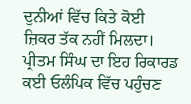ਦੁਨੀਆਂ ਵਿੱਚ ਕਿਤੇ ਕੋਈ ਜ਼ਿਕਰ ਤੱਕ ਨਹੀਂ ਮਿਲਦਾ।
ਪ੍ਰੀਤਮ ਸਿੰਘ ਦਾ ਇਹ ਰਿਕਾਰਡ ਕਈ ਓਲੰਪਿਕ ਵਿੱਚ ਪਹੁੰਚਣ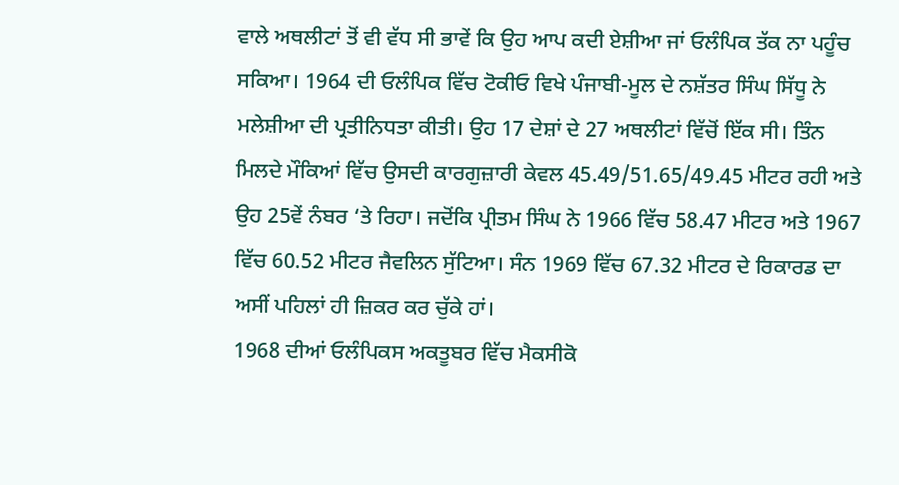ਵਾਲੇ ਅਥਲੀਟਾਂ ਤੋਂ ਵੀ ਵੱਧ ਸੀ ਭਾਵੇਂ ਕਿ ਉਹ ਆਪ ਕਦੀ ਏਸ਼ੀਆ ਜਾਂ ਓਲੰਪਿਕ ਤੱਕ ਨਾ ਪਹੂੰਚ ਸਕਿਆ। 1964 ਦੀ ਓਲੰਪਿਕ ਵਿੱਚ ਟੋਕੀਓ ਵਿਖੇ ਪੰਜਾਬੀ-ਮੂਲ ਦੇ ਨਸ਼ੱਤਰ ਸਿੰਘ ਸਿੱਧੂ ਨੇ ਮਲੇਸ਼ੀਆ ਦੀ ਪ੍ਰਤੀਨਿਧਤਾ ਕੀਤੀ। ਉਹ 17 ਦੇਸ਼ਾਂ ਦੇ 27 ਅਥਲੀਟਾਂ ਵਿੱਚੋਂ ਇੱਕ ਸੀ। ਤਿੰਨ ਮਿਲਦੇ ਮੌਕਿਆਂ ਵਿੱਚ ਉਸਦੀ ਕਾਰਗੁਜ਼ਾਰੀ ਕੇਵਲ 45.49/51.65/49.45 ਮੀਟਰ ਰਹੀ ਅਤੇ ਉਹ 25ਵੇਂ ਨੰਬਰ ‘ਤੇ ਰਿਹਾ। ਜਦੋਂਕਿ ਪ੍ਰੀਤਮ ਸਿੰਘ ਨੇ 1966 ਵਿੱਚ 58.47 ਮੀਟਰ ਅਤੇ 1967 ਵਿੱਚ 60.52 ਮੀਟਰ ਜੈਵਲਿਨ ਸੁੱਟਿਆ। ਸੰਨ 1969 ਵਿੱਚ 67.32 ਮੀਟਰ ਦੇ ਰਿਕਾਰਡ ਦਾ ਅਸੀਂ ਪਹਿਲਾਂ ਹੀ ਜ਼ਿਕਰ ਕਰ ਚੁੱਕੇ ਹਾਂ।
1968 ਦੀਆਂ ਓਲੰਪਿਕਸ ਅਕਤੂਬਰ ਵਿੱਚ ਮੈਕਸੀਕੋ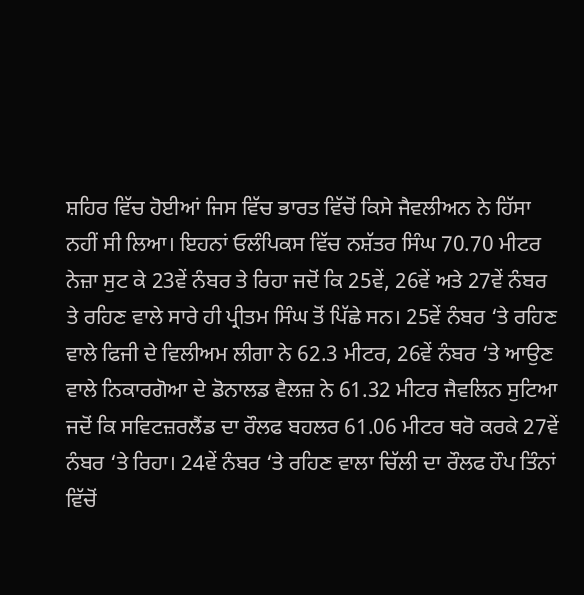ਸ਼ਹਿਰ ਵਿੱਚ ਹੋਈਆਂ ਜਿਸ ਵਿੱਚ ਭਾਰਤ ਵਿੱਚੋਂ ਕਿਸੇ ਜੈਵਲੀਅਨ ਨੇ ਹਿੱਸਾ ਨਹੀਂ ਸੀ ਲਿਆ। ਇਹਨਾਂ ਓਲੰਪਿਕਸ ਵਿੱਚ ਨਸ਼ੱਤਰ ਸਿੰਘ 70.70 ਮੀਟਰ ਨੇਜ਼ਾ ਸੁਟ ਕੇ 23ਵੇਂ ਨੰਬਰ ਤੇ ਰਿਹਾ ਜਦੋਂ ਕਿ 25ਵੇਂ, 26ਵੇਂ ਅਤੇ 27ਵੇਂ ਨੰਬਰ ਤੇ ਰਹਿਣ ਵਾਲੇ ਸਾਰੇ ਹੀ ਪ੍ਰੀਤਮ ਸਿੰਘ ਤੋਂ ਪਿੱਛੇ ਸਨ। 25ਵੇਂ ਨੰਬਰ ‘ਤੇ ਰਹਿਣ ਵਾਲੇ ਫਿਜੀ ਦੇ ਵਿਲੀਅਮ ਲੀਗਾ ਨੇ 62.3 ਮੀਟਰ, 26ਵੇਂ ਨੰਬਰ ‘ਤੇ ਆਉਣ ਵਾਲੇ ਨਿਕਾਰਗੋਆ ਦੇ ਡੋਨਾਲਡ ਵੈਲਜ਼ ਨੇ 61.32 ਮੀਟਰ ਜੈਵਲਿਨ ਸੁਟਿਆ ਜਦੋਂ ਕਿ ਸਵਿਟਜ਼ਰਲੈਂਡ ਦਾ ਰੌਲਫ ਬਹਲਰ 61.06 ਮੀਟਰ ਥਰੋ ਕਰਕੇ 27ਵੇਂ ਨੰਬਰ ‘ਤੇ ਰਿਹਾ। 24ਵੇਂ ਨੰਬਰ ‘ਤੇ ਰਹਿਣ ਵਾਲਾ ਚਿੱਲੀ ਦਾ ਰੌਲਫ ਹੌਪ ਤਿੰਨਾਂ ਵਿੱਚੋਂ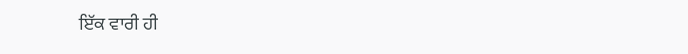ਇੱਕ ਵਾਰੀ ਹੀ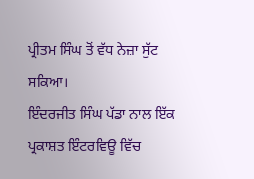ਪ੍ਰੀਤਮ ਸਿੰਘ ਤੋਂ ਵੱਧ ਨੇਜ਼ਾ ਸੁੱਟ ਸਕਿਆ।
ਇੰਦਰਜੀਤ ਸਿੰਘ ਪੱਡਾ ਨਾਲ ਇੱਕ ਪ੍ਰਕਾਸ਼ਤ ਇੰਟਰਵਿਊ ਵਿੱਚ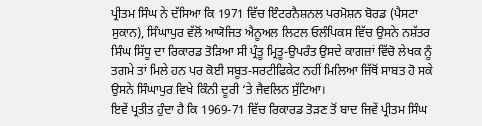ਪ੍ਰੀਤਮ ਸਿੰਘ ਨੇ ਦੱਸਿਆ ਕਿ 1971 ਵਿੱਚ ਇੰਟਰਨੈਸ਼ਨਲ ਪਰਮੋਸ਼ਨ ਬੋਰਡ (ਪੈਸਟਾ ਸੁਕਾਨ), ਸਿੰਘਾਪੁਰ ਵੱਲੋਂ ਆਯੋਜਿਤ ਐਨੂਅਲ ਲਿਟਲ ਓਲੰਪਿਕਸ ਵਿੱਚ ਉਸਨੇ ਨਸ਼ੱਤਰ ਸਿੰਘ ਸਿੱਧੂ ਦਾ ਰਿਕਾਰਡ ਤੋੜਿਆ ਸੀ ਪ੍ਰੰਤੂ ਮ੍ਰਿਤੂ-ਉਪਰੰਤ ਉਸਦੇ ਕਾਗਜ਼ਾਂ ਵਿੱਚੋ ਲੇਖਕ ਨੂੰ ਤਗਮੇ ਤਾਂ ਮਿਲੇ ਹਨ ਪਰ ਕੋਈ ਸਬੂਤ-ਸਰਟੀਫਿਕੇਟ ਨਹੀਂ ਮਿਲਿਆ ਜਿੱਥੋਂ ਸਾਬਤ ਹੋ ਸਕੇ ਉਸਨੇ ਸਿੰਘਾਪੁਰ ਵਿਖੇ ਕਿੰਨੀ ਦੂਰੀ ‘ਤੇ ਜੈਵਲਿਨ ਸੁੱਟਿਆ।
ਇਵੇਂ ਪ੍ਰਤੀਤ ਹੁੰਦਾ ਹੈ ਕਿ 1969-71 ਵਿੱਚ ਰਿਕਾਰਡ ਤੋੜਣ ਤੋਂ ਬਾਦ ਜਿਵੇਂ ਪ੍ਰੀਤਮ ਸਿੰਘ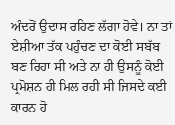ਅੰਦਰੋਂ ਉਦਾਸ ਰਹਿਣ ਲੱਗਾ ਹੋਵੇ। ਨਾ ਤਾਂ ਏਸ਼ੀਆ ਤੱਕ ਪਹੁੰਚਣ ਦਾ ਕੋਈ ਸਬੱਬ ਬਣ ਰਿਹਾ ਸੀ ਅਤੇ ਨਾ ਹੀ ਉਸਨੂੰ ਕੋਈ ਪ੍ਰਮੋਸ਼ਨ ਹੀ ਮਿਲ ਰਹੀ ਸੀ ਜਿਸਦੇ ਕਈ ਕਾਰਨ ਹੋ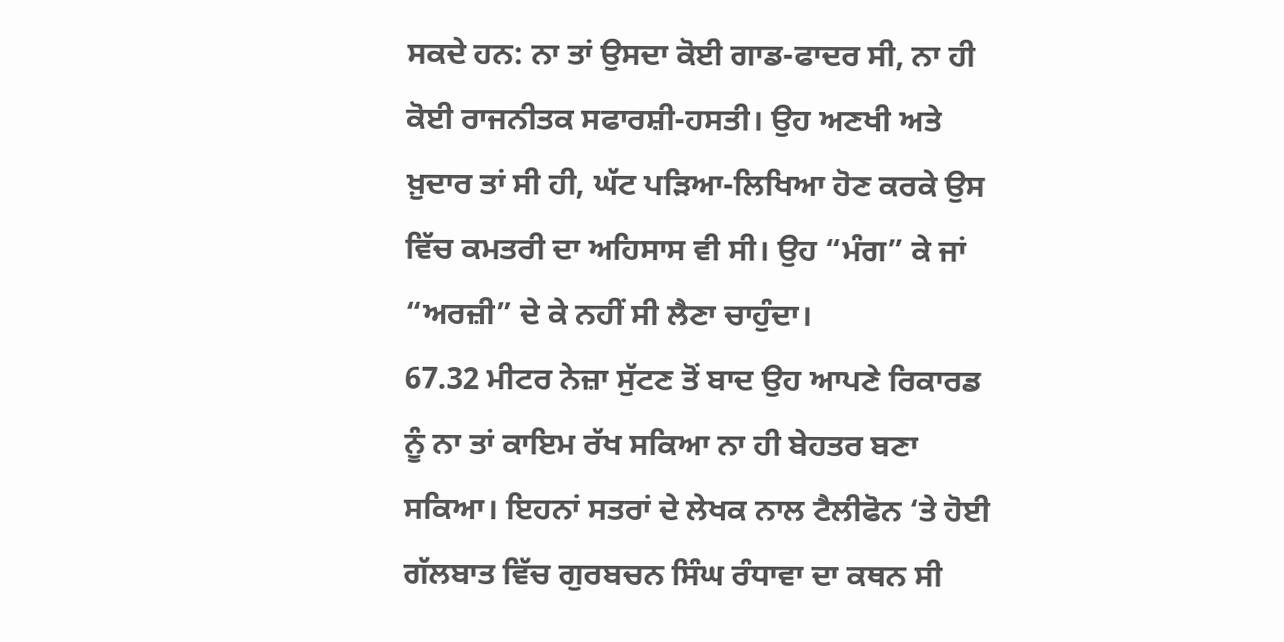ਸਕਦੇ ਹਨ: ਨਾ ਤਾਂ ਉਸਦਾ ਕੋਈ ਗਾਡ-ਫਾਦਰ ਸੀ, ਨਾ ਹੀ ਕੋਈ ਰਾਜਨੀਤਕ ਸਫਾਰਸ਼ੀ-ਹਸਤੀ। ਉਹ ਅਣਖੀ ਅਤੇ ਖ਼ੁਦਾਰ ਤਾਂ ਸੀ ਹੀ, ਘੱਟ ਪੜਿਆ-ਲਿਖਿਆ ਹੋਣ ਕਰਕੇ ਉਸ ਵਿੱਚ ਕਮਤਰੀ ਦਾ ਅਹਿਸਾਸ ਵੀ ਸੀ। ਉਹ “ਮੰਗ” ਕੇ ਜਾਂ “ਅਰਜ਼ੀ” ਦੇ ਕੇ ਨਹੀਂ ਸੀ ਲੈਣਾ ਚਾਹੁੰਦਾ।
67.32 ਮੀਟਰ ਨੇਜ਼ਾ ਸੁੱਟਣ ਤੋਂ ਬਾਦ ਉਹ ਆਪਣੇ ਰਿਕਾਰਡ ਨੂੰ ਨਾ ਤਾਂ ਕਾਇਮ ਰੱਖ ਸਕਿਆ ਨਾ ਹੀ ਬੇਹਤਰ ਬਣਾ ਸਕਿਆ। ਇਹਨਾਂ ਸਤਰਾਂ ਦੇ ਲੇਖਕ ਨਾਲ ਟੈਲੀਫੋਨ ‘ਤੇ ਹੋਈ ਗੱਲਬਾਤ ਵਿੱਚ ਗੁਰਬਚਨ ਸਿੰਘ ਰੰਧਾਵਾ ਦਾ ਕਥਨ ਸੀ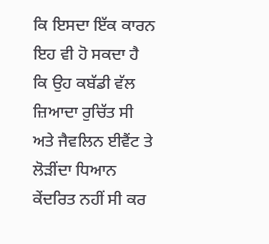ਕਿ ਇਸਦਾ ਇੱਕ ਕਾਰਨ ਇਹ ਵੀ ਹੋ ਸਕਦਾ ਹੈ ਕਿ ਉਹ ਕਬੱਡੀ ਵੱਲ ਜ਼ਿਆਦਾ ਰੁਚਿੱਤ ਸੀ ਅਤੇ ਜੈਵਲਿਨ ਈਵੈਂਟ ਤੇ ਲੋੜੀਂਦਾ ਧਿਆਨ ਕੇਂਦਰਿਤ ਨਹੀਂ ਸੀ ਕਰ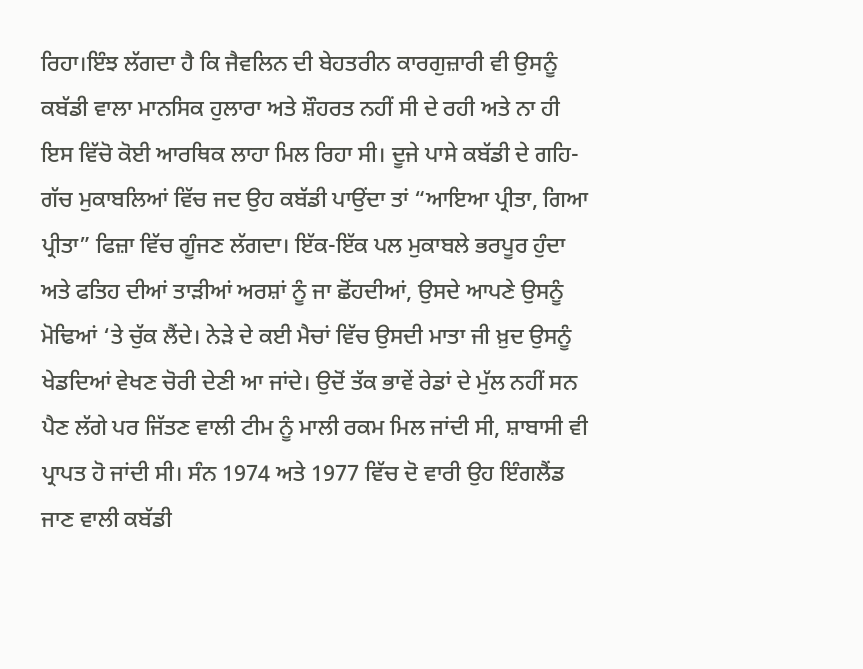ਰਿਹਾ।ਇੰਝ ਲੱਗਦਾ ਹੈ ਕਿ ਜੈਵਲਿਨ ਦੀ ਬੇਹਤਰੀਨ ਕਾਰਗੁਜ਼ਾਰੀ ਵੀ ਉਸਨੂੰ ਕਬੱਡੀ ਵਾਲਾ ਮਾਨਸਿਕ ਹੁਲਾਰਾ ਅਤੇ ਸ਼ੌਹਰਤ ਨਹੀਂ ਸੀ ਦੇ ਰਹੀ ਅਤੇ ਨਾ ਹੀ ਇਸ ਵਿੱਚੋ ਕੋਈ ਆਰਥਿਕ ਲਾਹਾ ਮਿਲ ਰਿਹਾ ਸੀ। ਦੂਜੇ ਪਾਸੇ ਕਬੱਡੀ ਦੇ ਗਹਿ-ਗੱਚ ਮੁਕਾਬਲਿਆਂ ਵਿੱਚ ਜਦ ਉਹ ਕਬੱਡੀ ਪਾਉਂਦਾ ਤਾਂ “ਆਇਆ ਪ੍ਰੀਤਾ, ਗਿਆ ਪ੍ਰੀਤਾ” ਫਿਜ਼ਾ ਵਿੱਚ ਗੂੰਜਣ ਲੱਗਦਾ। ਇੱਕ-ਇੱਕ ਪਲ ਮੁਕਾਬਲੇ ਭਰਪੂਰ ਹੁੰਦਾ ਅਤੇ ਫਤਿਹ ਦੀਆਂ ਤਾੜੀਆਂ ਅਰਸ਼ਾਂ ਨੂੰ ਜਾ ਛੋਂਹਦੀਆਂ, ਉਸਦੇ ਆਪਣੇ ਉਸਨੂੰ ਮੋਢਿਆਂ ‘ਤੇ ਚੁੱਕ ਲੈਂਦੇ। ਨੇੜੇ ਦੇ ਕਈ ਮੈਚਾਂ ਵਿੱਚ ਉਸਦੀ ਮਾਤਾ ਜੀ ਖ਼ੁਦ ਉਸਨੂੰ ਖੇਡਦਿਆਂ ਵੇਖਣ ਚੋਰੀ ਦੇਣੀ ਆ ਜਾਂਦੇ। ਉਦੋਂ ਤੱਕ ਭਾਵੇਂ ਰੇਡਾਂ ਦੇ ਮੁੱਲ ਨਹੀਂ ਸਨ ਪੈਣ ਲੱਗੇ ਪਰ ਜਿੱਤਣ ਵਾਲੀ ਟੀਮ ਨੂੰ ਮਾਲੀ ਰਕਮ ਮਿਲ ਜਾਂਦੀ ਸੀ, ਸ਼ਾਬਾਸੀ ਵੀ ਪ੍ਰਾਪਤ ਹੋ ਜਾਂਦੀ ਸੀ। ਸੰਨ 1974 ਅਤੇ 1977 ਵਿੱਚ ਦੋ ਵਾਰੀ ਉਹ ਇੰਗਲੈਂਡ ਜਾਣ ਵਾਲੀ ਕਬੱਡੀ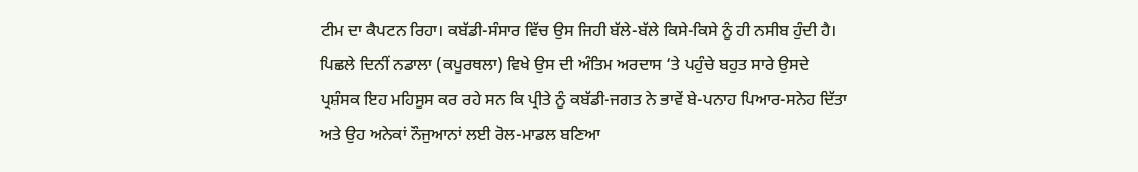ਟੀਮ ਦਾ ਕੈਪਟਨ ਰਿਹਾ। ਕਬੱਡੀ-ਸੰਸਾਰ ਵਿੱਚ ਉਸ ਜਿਹੀ ਬੱਲੇ-ਬੱਲੇ ਕਿਸੇ-ਕਿਸੇ ਨੂੰ ਹੀ ਨਸੀਬ ਹੁੰਦੀ ਹੈ।
ਪਿਛਲੇ ਦਿਨੀਂ ਨਡਾਲਾ (ਕਪੂਰਥਲਾ) ਵਿਖੇ ਉਸ ਦੀ ਅੰਤਿਮ ਅਰਦਾਸ ‘ਤੇ ਪਹੁੰਚੇ ਬਹੁਤ ਸਾਰੇ ਉਸਦੇ ਪ੍ਰਸ਼ੰਸਕ ਇਹ ਮਹਿਸੂਸ ਕਰ ਰਹੇ ਸਨ ਕਿ ਪ੍ਰੀਤੇ ਨੂੰ ਕਬੱਡੀ-ਜਗਤ ਨੇ ਭਾਵੇਂ ਬੇ-ਪਨਾਹ ਪਿਆਰ-ਸਨੇਹ ਦਿੱਤਾ ਅਤੇ ਉਹ ਅਨੇਕਾਂ ਨੌਜੁਆਨਾਂ ਲਈ ਰੋਲ-ਮਾਡਲ ਬਣਿਆ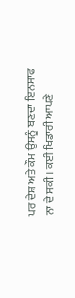ਪਰ ਦੇਸ਼ ਅਤੇ ਕੌਮ ਉਸਨੂੰ ਬਣਦਾ ਇਨਸਾਫ ਨਾ ਦੇ ਸਕੀ। ਕਈ ਖਿਡਾਰੀ ਆਪਣੇ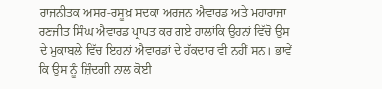ਰਾਜਨੀਤਕ ਅਸਰ-ਰਸੂਖ਼ ਸਦਕਾ ਅਰਜਨ ਐਵਾਰਡ ਅਤੇ ਮਹਾਰਾਜਾ ਰਣਜੀਤ ਸਿੰਘ ਐਵਾਰਡ ਪ੍ਰਾਪਤ ਕਰ ਗਏ ਹਾਲਾਂਕਿ ਉਹਨਾਂ ਵਿੱਚੋ ਉਸ ਦੇ ਮੁਕਾਬਲੇ ਵਿੱਚ ਇਹਨਾਂ ਐਵਾਰਡਾਂ ਦੇ ਹੱਕਦਾਰ ਵੀ ਨਹੀਂ ਸਨ। ਭਾਵੇਂ ਕਿ ਉਸ ਨੂੰ ਜ਼ਿੰਦਗੀ ਨਾਲ ਕੋਈ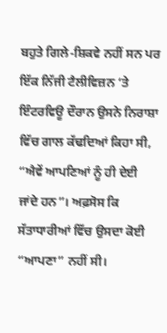ਬਹੁਤੇ ਗਿਲੇ-ਸ਼ਿਕਵੇ ਨਹੀਂ ਸਨ ਪਰ ਇੱਕ ਨਿੱਜੀ ਟੈਲੀਵਿਜ਼ਨ ‘ਤੇ ਇੰਟਰਵਿਊ ਦੌਰਾਨ ਉਸਨੇ ਨਿਰਾਸ਼ਾ ਵਿੱਚ ਗਾਲ ਕੱਢਦਿਆਂ ਕਿਹਾ ਸੀ, “ਐਵੇਂ ਆਪਣਿਆਂ ਨੂੰ ਹੀ ਦੇਈ ਜਾਂਦੇ ਹਨ”। ਅਫ਼ਸੋਸ ਕਿ ਸੱਤਾਧਾਰੀਆਂ ਵਿੱਚ ਉਸਦਾ ਕੋਈ “ਆਪਣਾ” ਨਹੀਂ ਸੀ।